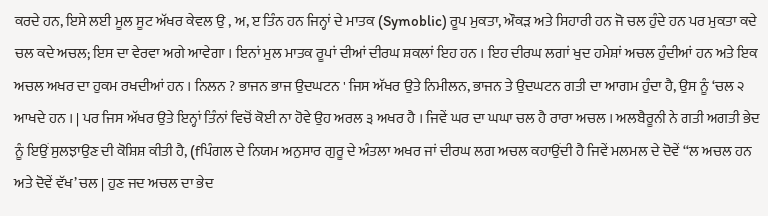ਕਰਦੇ ਹਨ, ਇਸੇ ਲਈ ਮੂਲ ਸੂਟ ਅੱਖਰ ਕੇਵਲ ਉ , ਅ, ੲ ਤਿੰਨ ਹਨ ਜਿਨ੍ਹਾਂ ਦੇ ਮਾਤਕ (Symoblic) ਰੂਪ ਮੁਕਤਾ, ਔਕੜ ਅਤੇ ਸਿਹਾਰੀ ਹਨ ਜੋ ਚਲ ਹੁੰਦੇ ਹਨ ਪਰ ਮੁਕਤਾ ਕਦੇ ਚਲ ਕਦੇ ਅਚਲ; ਇਸ ਦਾ ਵੇਰਵਾ ਅਗੇ ਆਵੇਗਾ । ਇਨਾਂ ਮੁਲ ਮਾਤਕ ਰੂਪਾਂ ਦੀਆਂ ਦੀਰਘ ਸ਼ਕਲਾਂ ਇਹ ਹਨ । ਇਹ ਦੀਰਘ ਲਗਾਂ ਖੁਦ ਹਮੇਸ਼ਾਂ ਅਚਲ ਹੁੰਦੀਆਂ ਹਨ ਅਤੇ ਇਕ ਅਚਲ ਅਖਰ ਦਾ ਹੁਕਮ ਰਖਦੀਆਂ ਹਨ । ਨਿਲਨ ? ਭਾਜਨ ਭਾਜ ਉਦਘਟਨ ' ਜਿਸ ਅੱਖਰ ਉਤੇ ਨਿਮੀਲਨ, ਭਾਜਨ ਤੇ ਉਦਘਟਨ ਗਤੀ ਦਾ ਆਗਮ ਹੁੰਦਾ ਹੈ, ਉਸ ਨੂੰ ‘ਚਲ ੨ ਆਖਦੇ ਹਨ । | ਪਰ ਜਿਸ ਅੱਖਰ ਉਤੇ ਇਨ੍ਹਾਂ ਤਿੰਨਾਂ ਵਿਚੋਂ ਕੋਈ ਨਾ ਹੋਵੇ ਉਹ ਅਰਲ ੩ ਅਖਰ ਹੈ । ਜਿਵੇਂ ਘਰ ਦਾ ਘਘਾ ਚਲ ਹੈ ਰਾਰਾ ਅਚਲ । ਅਲਬੈਰੂਨੀ ਨੇ ਗਤੀ ਅਗਤੀ ਭੇਦ ਨੂੰ ਇਉਂ ਸੁਲਝਾਉਣ ਦੀ ਕੋਸ਼ਿਸ਼ ਕੀਤੀ ਹੈ, (fਪਿੰਗਲ ਦੇ ਨਿਯਮ ਅਨੁਸਾਰ ਗੁਰੂ ਦੇ ਅੰਤਲਾ ਅਖਰ ਜਾਂ ਦੀਰਘ ਲਗ ਅਚਲ ਕਹਾਉਂਦੀ ਹੈ ਜਿਵੇਂ ਮਲਮਲ ਦੇ ਦੋਵੇਂ “ਲ ਅਚਲ ਹਨ ਅਤੇ ਦੋਵੇਂ ਵੱਖ’ ਚਲ | ਹੁਣ ਜਦ ਅਚਲ ਦਾ ਭੇਦ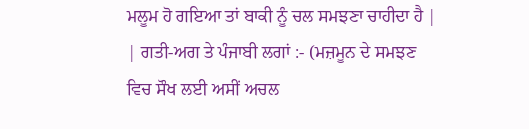ਮਲੂਮ ਹੋ ਗਇਆ ਤਾਂ ਬਾਕੀ ਨੂੰ ਚਲ ਸਮਝਣਾ ਚਾਹੀਦਾ ਹੈ | | ਗਤੀ-ਅਗ ਤੇ ਪੰਜਾਬੀ ਲਗਾਂ :- (ਮਜ਼ਮੂਨ ਦੇ ਸਮਝਣ ਵਿਚ ਸੌਖ ਲਈ ਅਸੀਂ ਅਚਲ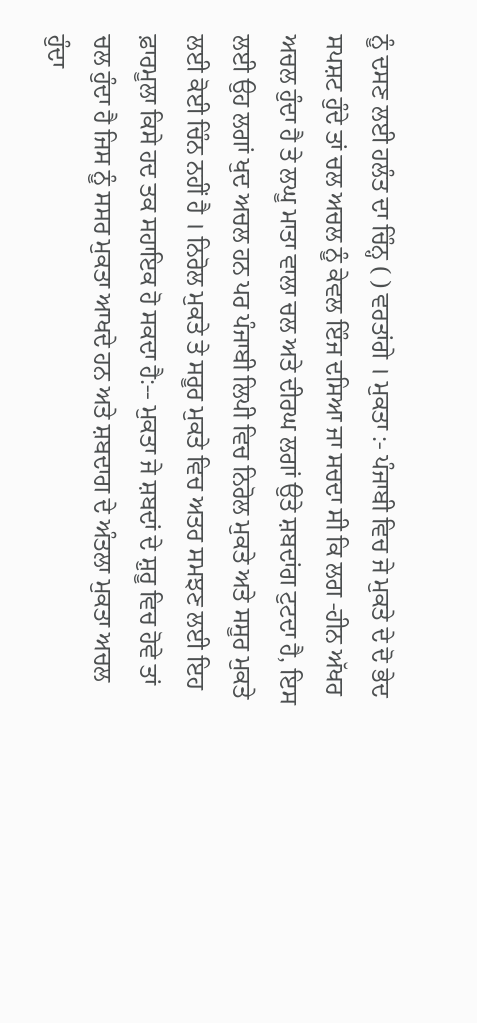ਨੂੰ ਦਸਣ ਲਈ ਹਲੰਤ ਦਾ ਚਿੰਨ੍ਹ ( ) ਵਰਤਾਂਗੇ । ਮੁਕਤਾ :- ਪੰਜਾਬੀ ਵਿਚ ਜੇ ਮੁਕਤੇ ਦੇ ਦੋ ਭੇਦ ਸਪਸ਼ਟ ਹੁੰਦੇ ਤਾਂ ਚਲ ਅਚਲ ਨੂੰ ਕੇਵਲ ਇੰਜ ਦਸਿਆ ਜਾ ਸਚਦਾ ਸੀ ਕਿ ਲਗ -ਹੀਨ ਅੱਖਰ ਅਚਲ ਹੁੰਦਾ ਹੈ ਤੇ ਲਘੂ ਮਾਤਾ ਵਾਲਾ ਚਲ ਅਤੇ ਦੀਰਘ ਲਗਾਂ ਉਤੇ ਸ਼ਬਦਾਂਗ ਟੁਟਦਾ ਹੈ, ਇਸ ਲਈ ਉਹ ਲਗਾਂ ਖੁਦ ਅਚਲ ਹਨ ਪਰ ਪੰਜਾਬੀ ਲਿਪੀ ਵਿਚ ਨਿਰੋਲ ਮੁਕਤੇ ਅਤੇ ਸਸੂਰ ਮੁਕਤੇ ਲਈ ਕੋਈ ਚਿੰਨ ਨਹੀਂ ਹੈ । ਨਿਰੋਲ ਮੁਕਤੇ ਤੇ ਸਰੂਰ ਮੁਕਤੇ ਵਿਚ ਅਤਰ ਸਮਝਣ ਲਈ ਇਹ ਫ਼ਾਰਮੂਲਾ ਕਿਸੇ ਹਦ ਤਕ ਸਹਾਇਕ ਹੋ ਸਕਦਾ ਹੈ:-- ਮੁਕਤਾ ਜੇ ਸ਼ਬਦਾਂ ਦੇ ਸ਼ੁਰੂ ਵਿਚ ਹੋਵੇ ਤਾਂ ਚਲ ਹੁੰਦਾ ਹੈ ਜਿਸ ਨੂੰ ਸਸਰ ਮੁਕਤਾ ਆਖਦੇ ਹਨ ਅਤੇ ਸ਼ਬਦਾਗ ਦੇ ਅੰਤਲਾ ਮੁਕਤਾ ਅਚਲ ਹੁੰਦਾ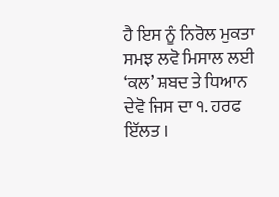ਹੈ ਇਸ ਨੂੰ ਨਿਰੋਲ ਮੁਕਤਾ ਸਮਝ ਲਵੋ ਮਿਸਾਲ ਲਈ ‘ਕਲ’ ਸ਼ਬਦ ਤੇ ਧਿਆਨ ਦੇਵੋ ਜਿਸ ਦਾ ੧. ਹਰਫ ਇੱਲਤ ।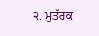੨. ਮੁਤੱਰਕ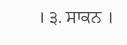। ੩. ਸਾਕਨ ।